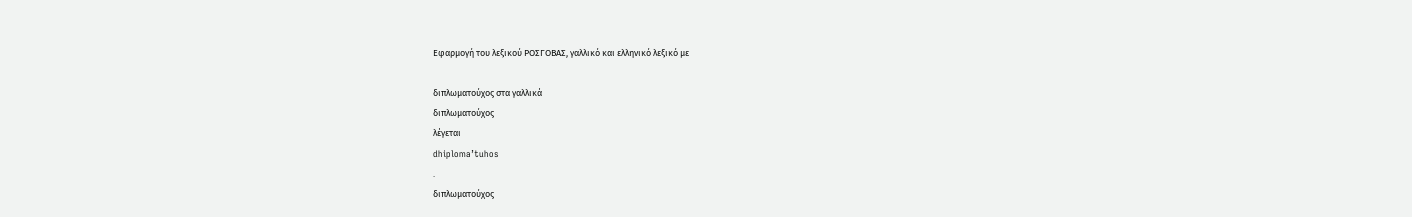Εφαρμογή του λεξικού ΡΟΣΓΟΒΑΣ, γαλλικό και ελληνικό λεξικό με

διπλωματούχος στα γαλλικά
διπλωματούχος
λέγεται
dhiploma’tuhos
.
διπλωματούχος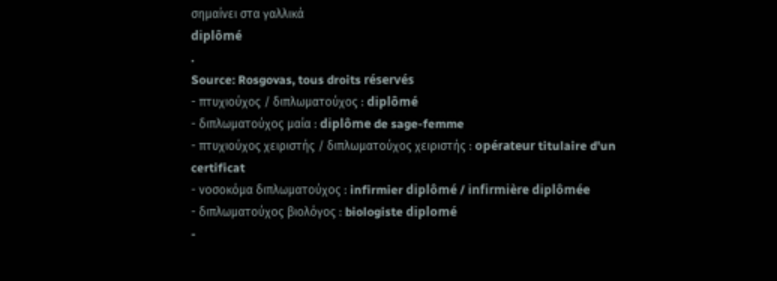σημαίνει στα γαλλικά
diplômé
.
Source: Rosgovas, tous droits réservés
- πτυχιούχος / διπλωματούχος : diplômé
- διπλωματούχος μαία : diplôme de sage-femme
- πτυχιούχος χειριστής / διπλωματούχος χειριστής : opérateur titulaire d'un certificat
- νοσοκόμα διπλωματούχος : infirmier diplômé / infirmière diplômée
- διπλωματούχος βιολόγος : biologiste diplomé
-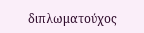διπλωματούχος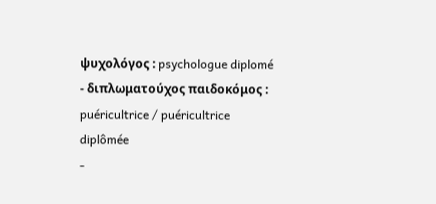ψυχολόγος : psychologue diplomé
- διπλωματούχος παιδοκόμος : puéricultrice / puéricultrice diplômée
-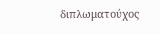διπλωματούχος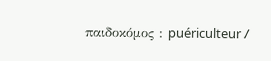παιδοκόμος : puériculteur /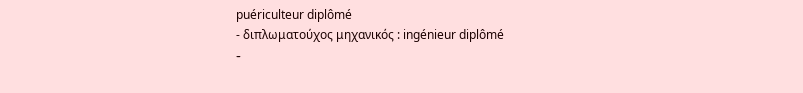puériculteur diplômé
- διπλωματούχος μηχανικός : ingénieur diplômé
-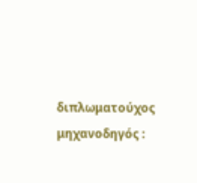διπλωματούχος μηχανοδηγός :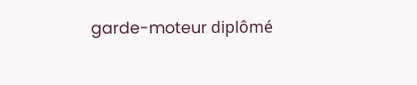garde-moteur diplômé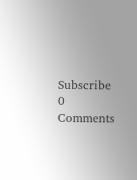Subscribe
0 Comments